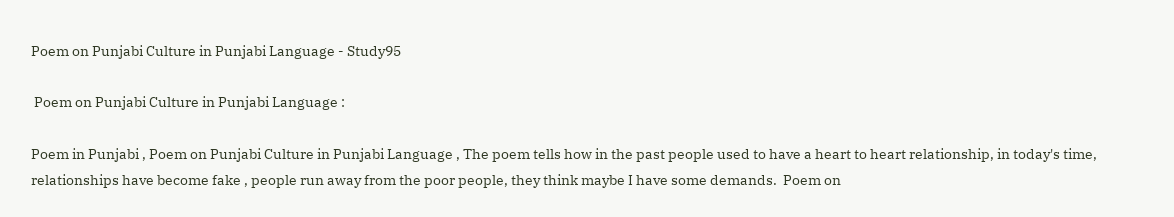Poem on Punjabi Culture in Punjabi Language - Study95

 Poem on Punjabi Culture in Punjabi Language :

Poem in Punjabi , Poem on Punjabi Culture in Punjabi Language , The poem tells how in the past people used to have a heart to heart relationship, in today's time, relationships have become fake , people run away from the poor people, they think maybe I have some demands.  Poem on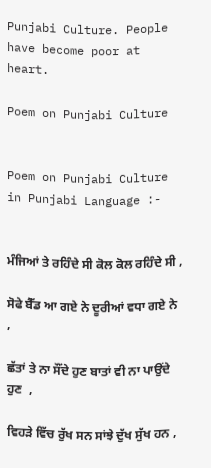Punjabi Culture. People have become poor at heart.

Poem on Punjabi Culture


Poem on Punjabi Culture in Punjabi Language :-


ਮੰਜਿਆਂ ਤੇ ਰਹਿੰਦੇ ਸੀ ਕੋਲ ਕੋਲ ਰਹਿੰਦੇ ਸੀ ,

ਸੋਫੇ ਬੈੱਡ ਆ ਗਏ ਨੇ ਦੂਰੀਆਂ ਵਧਾ ਗਏ ਨੇ  ,

ਛੱਤਾਂ ਤੇ ਨਾ ਸੌਂਦੇ ਹੁਣ ਬਾਤਾਂ ਵੀ ਨਾ ਪਾਉਂਦੇ ਹੁਣ  ,

ਵਿਹੜੇ ਵਿੱਚ ਰੁੱਖ ਸਨ ਸਾਂਝੇ ਦੁੱਖ ਸੁੱਖ ਹਨ ,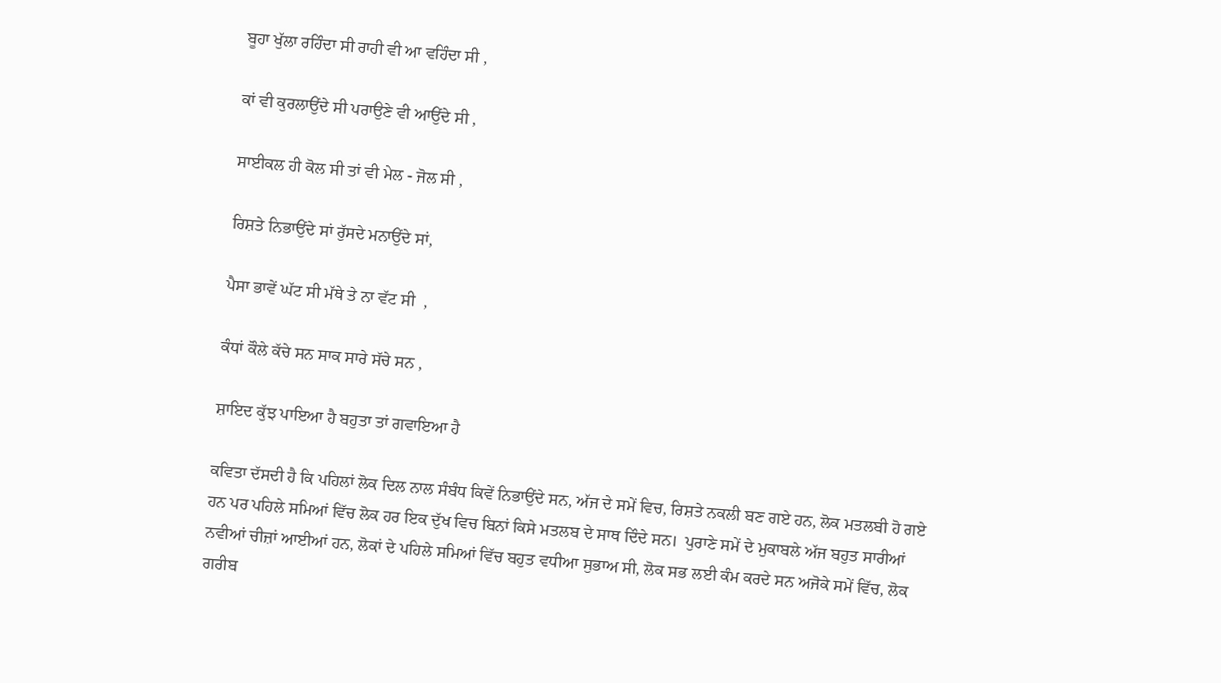ਬੂਹਾ ਖੁੱਲਾ ਰਹਿੰਦਾ ਸੀ ਰਾਹੀ ਵੀ ਆ ਵਹਿੰਦਾ ਸੀ ,

ਕਾਂ ਵੀ ਕੁਰਲਾਉਂਦੇ ਸੀ ਪਰਾਉਣੇ ਵੀ ਆਉਂਦੇ ਸੀ ,

ਸਾਈਕਲ ਹੀ ਕੋਲ ਸੀ ਤਾਂ ਵੀ ਮੇਲ - ਜੋਲ ਸੀ ,

ਰਿਸ਼ਤੇ ਨਿਭਾਉਂਦੇ ਸਾਂ ਰੁੱਸਦੇ ਮਨਾਉਂਦੇ ਸਾਂ,

ਪੈਸਾ ਭਾਵੇਂ ਘੱਟ ਸੀ ਮੱਥੇ ਤੇ ਨਾ ਵੱਟ ਸੀ  ,

ਕੰਧਾਂ ਕੌਲੇ ਕੱਚੇ ਸਨ ਸਾਕ ਸਾਰੇ ਸੱਚੇ ਸਨ ,

ਸ਼ਾਇਦ ਕੁੱਝ ਪਾਇਆ ਹੈ ਬਹੁਤਾ ਤਾਂ ਗਵਾਇਆ ਹੈ

ਕਵਿਤਾ ਦੱਸਦੀ ਹੈ ਕਿ ਪਹਿਲਾਂ ਲੋਕ ਦਿਲ ਨਾਲ ਸੰਬੰਧ ਕਿਵੇਂ ਨਿਭਾਉਂਦੇ ਸਨ, ਅੱਜ ਦੇ ਸਮੇਂ ਵਿਚ, ਰਿਸ਼ਤੇ ਨਕਲੀ ਬਣ ਗਏ ਹਨ, ਲੋਕ ਮਤਲਬੀ ਹੋ ਗਏ ਹਨ ਪਰ ਪਹਿਲੇ ਸਮਿਆਂ ਵਿੱਚ ਲੋਕ ਹਰ ਇਕ ਦੁੱਖ ਵਿਚ ਬਿਨਾਂ ਕਿਸੇ ਮਤਲਬ ਦੇ ਸਾਥ ਦਿੰਦੇ ਸਨ।  ਪੁਰਾਣੇ ਸਮੇਂ ਦੇ ਮੁਕਾਬਲੇ ਅੱਜ ਬਹੁਤ ਸਾਰੀਆਂ ਨਵੀਆਂ ਚੀਜ਼ਾਂ ਆਈਆਂ ਹਨ, ਲੋਕਾਂ ਦੇ ਪਹਿਲੇ ਸਮਿਆਂ ਵਿੱਚ ਬਹੁਤ ਵਧੀਆ ਸੁਭਾਅ ਸੀ, ਲੋਕ ਸਭ ਲਈ ਕੰਮ ਕਰਦੇ ਸਨ ਅਜੋਕੇ ਸਮੇਂ ਵਿੱਚ, ਲੋਕ ਗਰੀਬ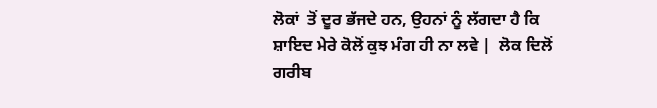ਲੋਕਾਂ  ਤੋਂ ਦੂਰ ਭੱਜਦੇ ਹਨ, ਉਹਨਾਂ ਨੂੰ ਲੱਗਦਾ ਹੈ ਕਿ ਸ਼ਾਇਦ ਮੇਰੇ ਕੋਲੋਂ ਕੁਝ ਮੰਗ ਹੀ ਨਾ ਲਵੇ |  ਲੋਕ ਦਿਲੋਂ ਗਰੀਬ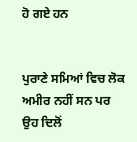ਹੋ ਗਏ ਹਨ


ਪੁਰਾਣੇ ਸਮਿਆਂ ਵਿਚ ਲੋਕ ਅਮੀਰ ਨਹੀਂ ਸਨ ਪਰ ਉਹ ਦਿਲੋਂ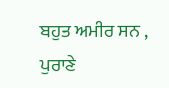ਬਹੁਤ ਅਮੀਰ ਸਨ , ਪੁਰਾਣੇ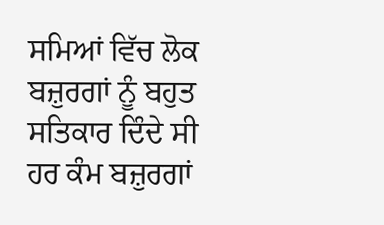ਸਮਿਆਂ ਵਿੱਚ ਲੋਕ ਬਜ਼ੁਰਗਾਂ ਨੂੰ ਬਹੁਤ ਸਤਿਕਾਰ ਦਿੰਦੇ ਸੀ  ਹਰ ਕੰਮ ਬਜ਼ੁਰਗਾਂ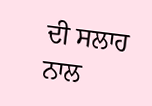ਦੀ ਸਲਾਹ ਨਾਲ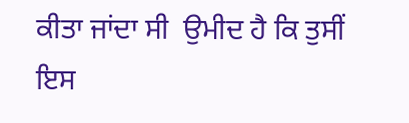ਕੀਤਾ ਜਾਂਦਾ ਸੀ  ਉਮੀਦ ਹੈ ਕਿ ਤੁਸੀਂ ਇਸ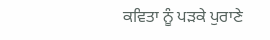ਕਵਿਤਾ ਨੂੰ ਪੜਕੇ ਪੁਰਾਣੇ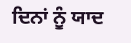ਦਿਨਾਂ ਨੂੰ ਯਾਦ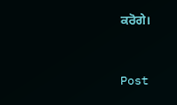ਕਰੋਗੇ।


Post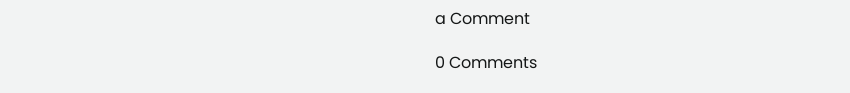a Comment

0 Comments